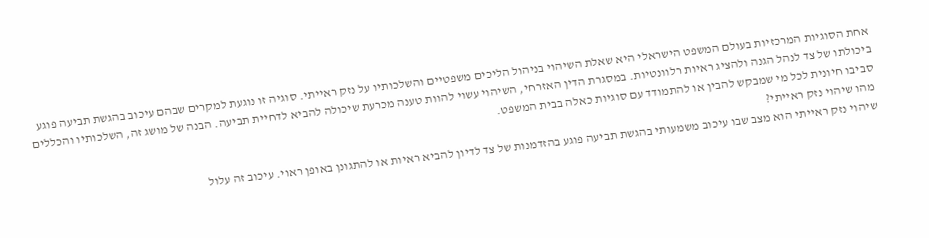אחת הסוגיות המרכזיות בעולם המשפט הישראלי היא שאלת השיהוי בניהול הליכים משפטיים והשלכותיו על נזק ראייתי. סוגיה זו נוגעת למקרים שבהם עיכוב בהגשת תביעה פוגע ביכולתו של צד לנהל הגנה ולהציג ראיות רלוונטיות. במסגרת הדין האזרחי, השיהוי עשוי להוות טענה מכרעת שיכולה להביא לדחיית תביעה. הבנה של מושג זה, השלכותיו והכללים סביבו חיונית לכל מי שמבקש להבין או להתמודד עם סוגיות כאלה בבית המשפט.
מהו שיהוי נזק ראייתי?
שיהוי נזק ראייתי הוא מצב שבו עיכוב משמעותי בהגשת תביעה פוגע בהזדמנות של צד לדיון להביא ראיות או להתגונן באופן ראוי. עיכוב זה עלול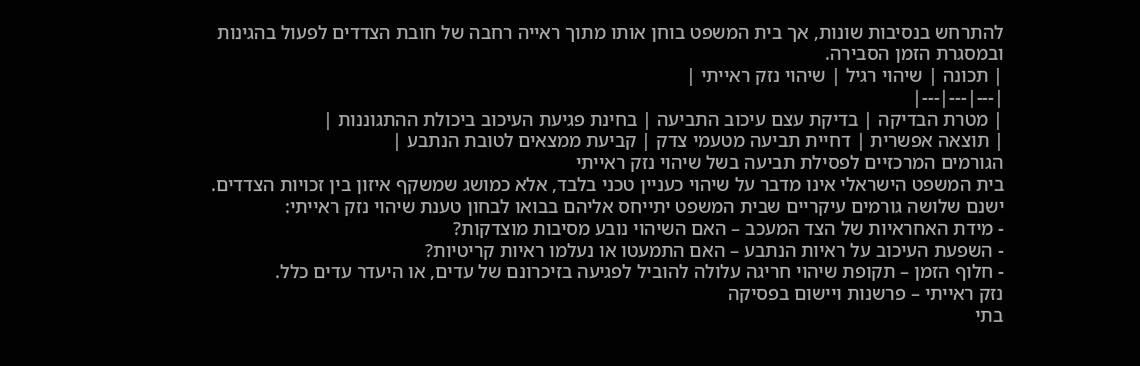להתרחש בנסיבות שונות, אך בית המשפט בוחן אותו מתוך ראייה רחבה של חובת הצדדים לפעול בהגינות ובמסגרת הזמן הסבירה.
| תכונה | שיהוי רגיל | שיהוי נזק ראייתי |
|---|---|---|
| מטרת הבדיקה | בדיקת עצם עיכוב התביעה | בחינת פגיעת העיכוב ביכולת ההתגוננות |
| תוצאה אפשרית | דחיית תביעה מטעמי צדק | קביעת ממצאים לטובת הנתבע |
הגורמים המרכזיים לפסילת תביעה בשל שיהוי נזק ראייתי
בית המשפט הישראלי אינו מדבר על שיהוי כעניין טכני בלבד, אלא כמושג שמשקף איזון בין זכויות הצדדים. ישנם שלושה גורמים עיקריים שבית המשפט יתייחס אליהם בבואו לבחון טענת שיהוי נזק ראייתי:
- מידת האחראיות של הצד המעכב – האם השיהוי נובע מסיבות מוצדקות?
- השפעת העיכוב על ראיות הנתבע – האם התמעטו או נעלמו ראיות קריטיות?
- חלוף הזמן – תקופת שיהוי חריגה עלולה להוביל לפגיעה בזיכרונם של עדים, או היעדר עדים כלל.
נזק ראייתי – פרשנות ויישום בפסיקה
בתי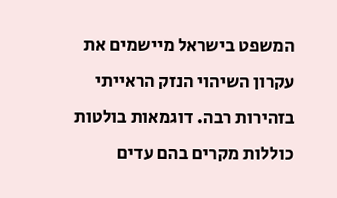המשפט בישראל מיישמים את עקרון השיהוי הנזק הראייתי בזהירות רבה. דוגמאות בולטות כוללות מקרים בהם עדים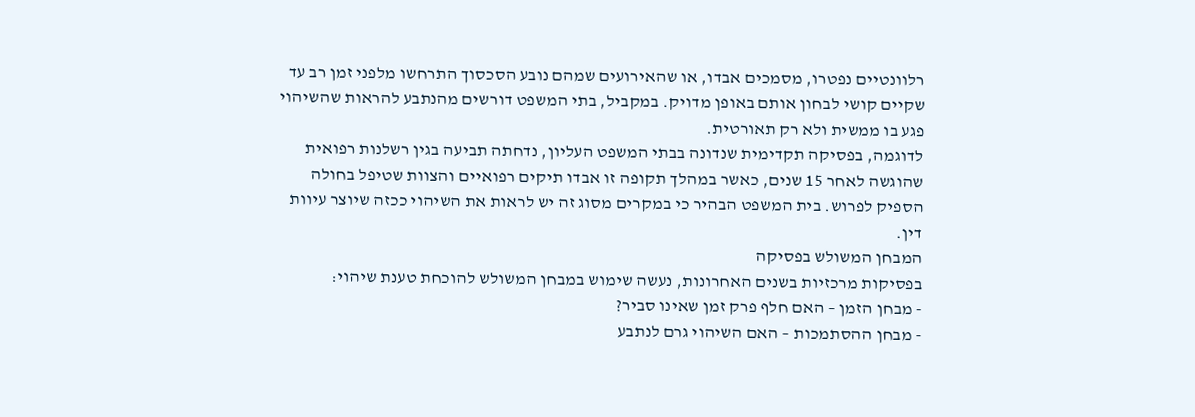רלוונטיים נפטרו, מסמכים אבדו, או שהאירועים שמהם נובע הסכסוך התרחשו מלפני זמן רב עד שקיים קושי לבחון אותם באופן מדויק. במקביל, בתי המשפט דורשים מהנתבע להראות שהשיהוי פגע בו ממשית ולא רק תאורטית.
לדוגמה, בפסיקה תקדימית שנדונה בבתי המשפט העליון, נדחתה תביעה בגין רשלנות רפואית שהוגשה לאחר 15 שנים, כאשר במהלך תקופה זו אבדו תיקים רפואיים והצוות שטיפל בחולה הספיק לפרוש. בית המשפט הבהיר כי במקרים מסוג זה יש לראות את השיהוי ככזה שיוצר עיוות דין.
המבחן המשולש בפסיקה
בפסיקות מרכזיות בשנים האחרונות, נעשה שימוש במבחן המשולש להוכחת טענת שיהוי:
- מבחן הזמן – האם חלף פרק זמן שאינו סביר?
- מבחן ההסתמכות – האם השיהוי גרם לנתבע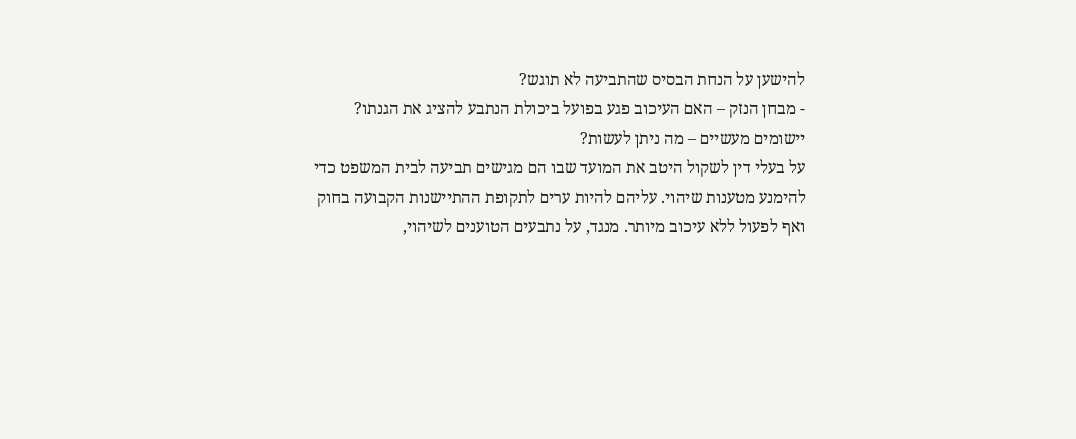להישען על הנחת הבסיס שהתביעה לא תוגש?
- מבחן הנזק – האם העיכוב פגע בפועל ביכולת הנתבע להציג את הגנתו?
יישומים מעשיים – מה ניתן לעשות?
על בעלי דין לשקול היטב את המועד שבו הם מגישים תביעה לבית המשפט כדי להימנע מטענות שיהוי. עליהם להיות ערים לתקופת ההתיישנות הקבועה בחוק ואף לפעול ללא עיכוב מיותר. מנגד, על נתבעים הטוענים לשיהוי,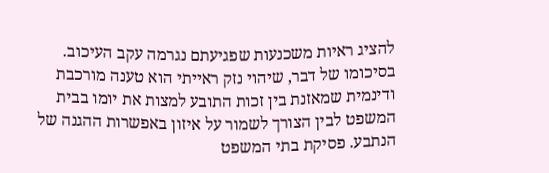להציג ראיות משכנעות שפגיעתם נגרמה עקב העיכוב.
בסיכומו של דבר, שיהוי נזק ראייתי הוא טענה מורכבת ודינמית שמאזנת בין זכות התובע למצות את יומו בבית המשפט לבין הצורך לשמור על איזון באפשרות ההגנה של הנתבע. פסיקת בתי המשפט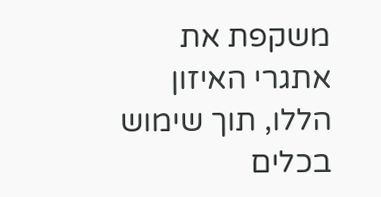משקפת את אתגרי האיזון הללו, תוך שימוש בכלים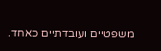משפטיים ועובדתיים כאחד.